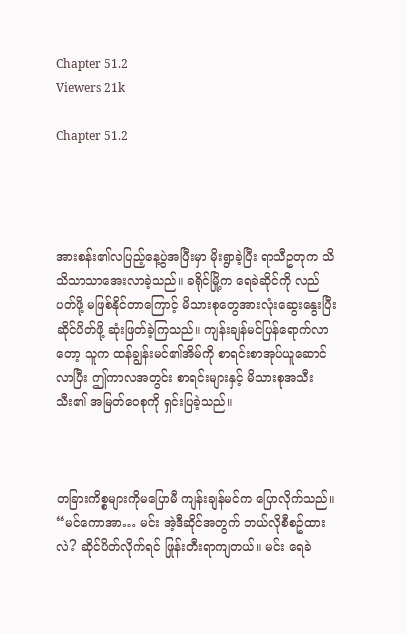Chapter 51.2
Viewers 21k

Chapter 51.2




အားစန်း၏လပြည့်နေ့ပွဲအပြီးမှာ မိုးရွာခဲ့ပြီး ရာသီဥတုက သိသိသာသာအေးလာခဲ့သည်။ ခရိုင်မြို့က ရေခဲဆိုင်ကို လည်ပတ်ဖို့ မဖြစ်နိုင်တာကြောင့် မိသားစုတွေအားလုံးဆွေးနွေးပြီး ဆိုင်ပိတ်ဖို့ ဆုံးဖြတ်ခဲ့ကြသည်။ ကျန်းချန်မင်ပြန်ရောက်လာတော့ သူက ထန်ချွန်းမင်၏အိမ်ကို စာရင်းစာအုပ်ယူဆောင်လာပြီး ဤကာလအတွင်း စာရင်းများနှင့် မိသားစုအသီးသီး၏ အမြတ်ဝေစုကို ရှင်းပြခဲ့သည်။



တခြားကိစ္စများကိုမပြောမီ ကျန်းချန်မင်က ပြောလိုက်သည်။ “မင်ကောအာ… မင်း အဲ့ဒီဆိုင်အတွက် ဘယ်လိုစီစဥ်ထားလဲ? ဆိုင်ပိတ်လိုက်ရင် ဖြုန်းတီးရာကျတယ်။ မင်း ရေခဲ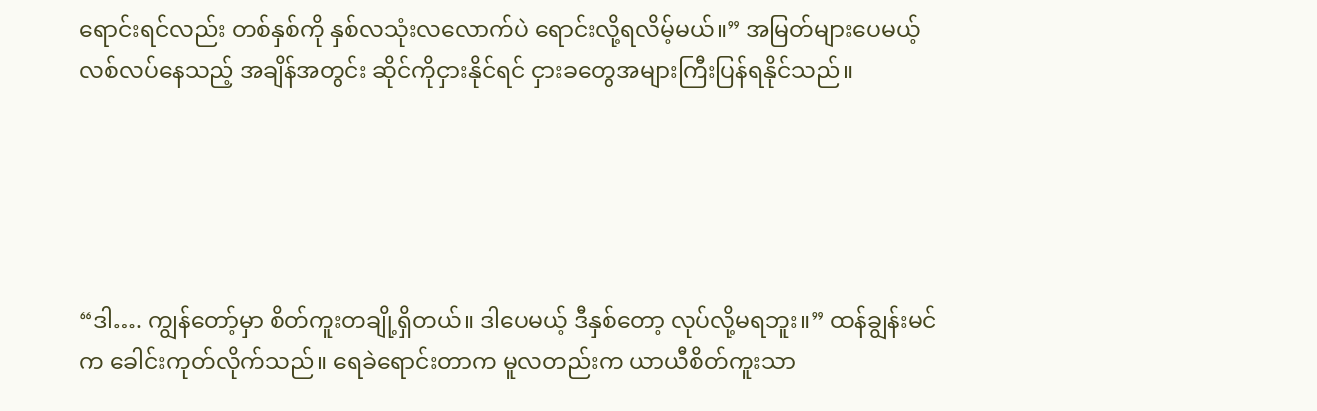ရောင်းရင်လည်း တစ်နှစ်ကို နှစ်လသုံးလလောက်ပဲ ရောင်းလို့ရလိမ့်မယ်။” အမြတ်များပေမယ့် လစ်လပ်နေသည့် အချိန်အတွင်း ဆိုင်ကိုငှားနိုင်ရင် ငှားခတွေအများကြီးပြန်ရနိုင်သည်။





“ဒါ…. ကျွန်တော့်မှာ စိတ်ကူးတချို့ရှိတယ်။ ဒါပေမယ့် ဒီနှစ်တော့ လုပ်လို့မရဘူး။” ထန်ချွန်းမင်က ခေါင်းကုတ်လိုက်သည်။ ရေခဲရောင်းတာက မူလတည်းက ယာယီစိတ်ကူးသာ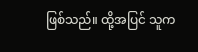ဖြစ်သည်။ ထို့အပြင် သူက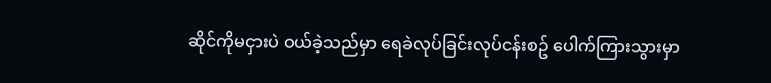ဆိုင်ကိုမငှားပဲ ဝယ်ခဲ့သည်မှာ ရေခဲလုပ်ခြင်းလုပ်ငန်းစဥ် ပေါက်ကြားသွားမှာ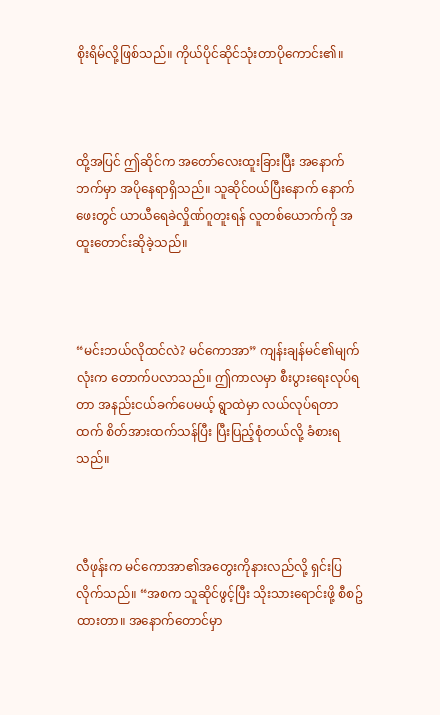စိုးရိမ်လို့ဖြစ်သည်။ ကိုယ်ပိုင်ဆိုင်သုံးတာပိုကောင်း၏။



ထို့အပြင် ဤဆိုင်က အတော်လေးထူးခြားပြီး အနောက်ဘက်မှာ အပိုနေရာရှိသည်။ သူဆိုင်ဝယ်ပြီးနောက် နောက်ဖေးတွင် ယာယီရေခဲလှိုဏ်ဂူတူးရန် လူတစ်ယောက်ကို အထူးတောင်းဆိုခဲ့သည်။



“မင်းဘယ်လိုထင်လဲ? မင်ကောအာ” ကျန်းချန်မင်၏မျက်လုံးက တောက်ပလာသည်။ ဤကာလမှာ စီးပွားရေးလုပ်ရတာ အနည်းငယ်ခက်ပေမယ့် ရွာထဲမှာ လယ်လုပ်ရတာထက် စိတ်အားထက်သန်ပြီး ပြီးပြည့်စုံတယ်လို့ ခံစားရသည်။



လီဖုန်းက မင်ကောအာ၏အတွေးကိုနားလည်လို့ ရှင်းပြလိုက်သည်။ “အစက သူဆိုင်ဖွင့်ပြီး သိုးသားရောင်းဖို့ စီစဥ်ထားတာ။ အနောက်တောင်မှာ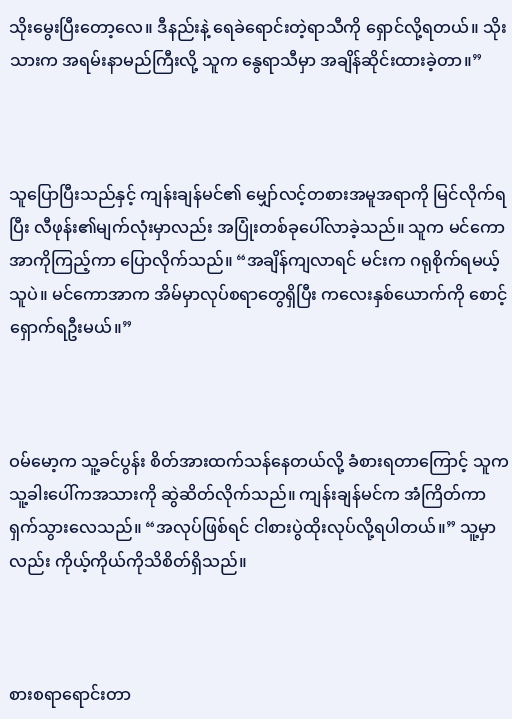သိုးမွေးပြီးတော့လေ။ ဒီနည်းနဲ့ ရေခဲရောင်းတဲ့ရာသီကို ရှောင်လို့ရတယ်။ သိုးသားက အရမ်းနာမည်ကြီးလို့ သူက နွေရာသီမှာ အချိန်ဆိုင်းထားခဲ့တာ။”



သူပြောပြီးသည်နှင့် ကျန်းချန်မင်၏ မျှော်လင့်တစားအမူအရာကို မြင်လိုက်ရပြီး လီဖုန်း၏မျက်လုံးမှာလည်း အပြုံးတစ်ခုပေါ်လာခဲ့သည်။ သူက မင်ကောအာကိုကြည့်ကာ ပြောလိုက်သည်။ “အချိန်ကျလာရင် မင်းက ဂရုစိုက်ရမယ့်သူပဲ။ မင်ကောအာက အိမ်မှာလုပ်စရာတွေရှိပြီး ကလေးနှစ်ယောက်ကို စောင့်ရှောက်ရဦးမယ်။”



ဝမ်မော့က သူ့ခင်ပွန်း စိတ်အားထက်သန်နေတယ်လို့ ခံစားရတာကြောင့် သူက သူ့ခါးပေါ်ကအသားကို ဆွဲဆိတ်လိုက်သည်။ ကျန်းချန်မင်က အံကြိတ်ကာ ရှက်သွားလေသည်။ “အလုပ်ဖြစ်ရင် ငါစားပွဲထိုးလုပ်လို့ရပါတယ်။” သူ့မှာလည်း ကိုယ့်ကိုယ်ကိုသိစိတ်ရှိသည်။



စားစရာရောင်းတာ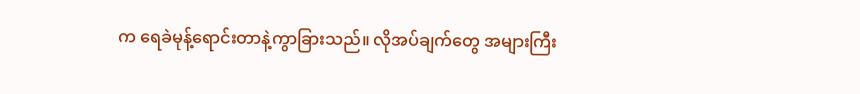က ရေခဲမုန့်ရောင်းတာနဲ့ကွာခြားသည်။ လိုအပ်ချက်တွေ အများကြီး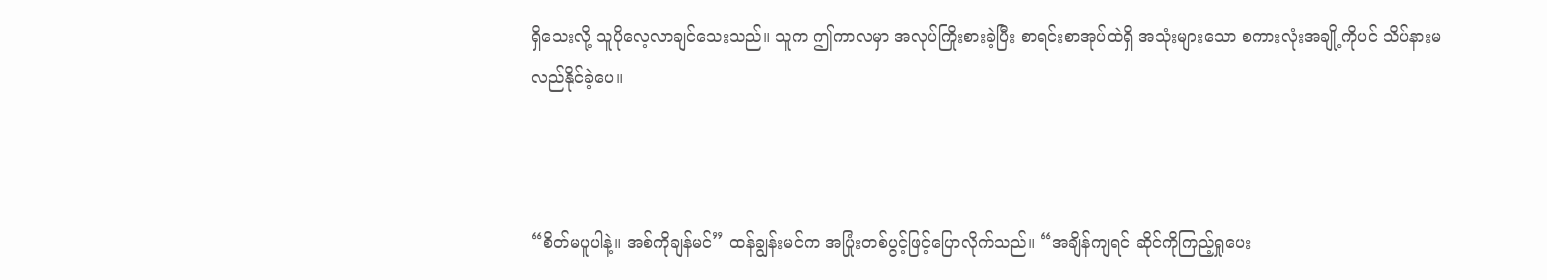ရှိသေးလို့ သူပိုလေ့လာချင်သေးသည်။ သူက ဤကာလမှာ အလုပ်ကြိုးစားခဲ့ပြီး စာရင်းစာအုပ်ထဲရှိ အသုံးများသော စကားလုံးအချို့ကိုပင် သိပ်နားမလည်နိုင်ခဲ့ပေ။



“စိတ်မပူပါနဲ့။ အစ်ကိုချန်မင်” ထန်ချွန်းမင်က အပြုံးတစ်ပွင့်ဖြင့်ပြောလိုက်သည်။ “အချိန်ကျရင် ဆိုင်ကိုကြည့်ရှုပေး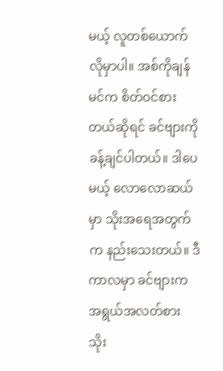မယ့် လူတစ်ယောက်လိုမှာပါ။ အစ်ကိုချန်မင်က စိတ်ဝင်စားတယ်ဆိုရင် ခင်ဗျားကိုခန့်ချင်ပါတယ်။ ဒါပေမယ့် လောလောဆယ်မှာ သိုးအရေအတွက်က နည်းသေးတယ်။ ဒီကာလမှာ ခင်ဗျားက အရွယ်အလတ်စား သိုး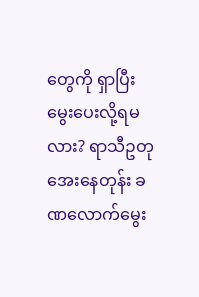တွေကို ရှာပြီး မွေးပေးလို့ရမလား? ရာသီဥတုအေးနေတုန်း ခဏလောက်မွေး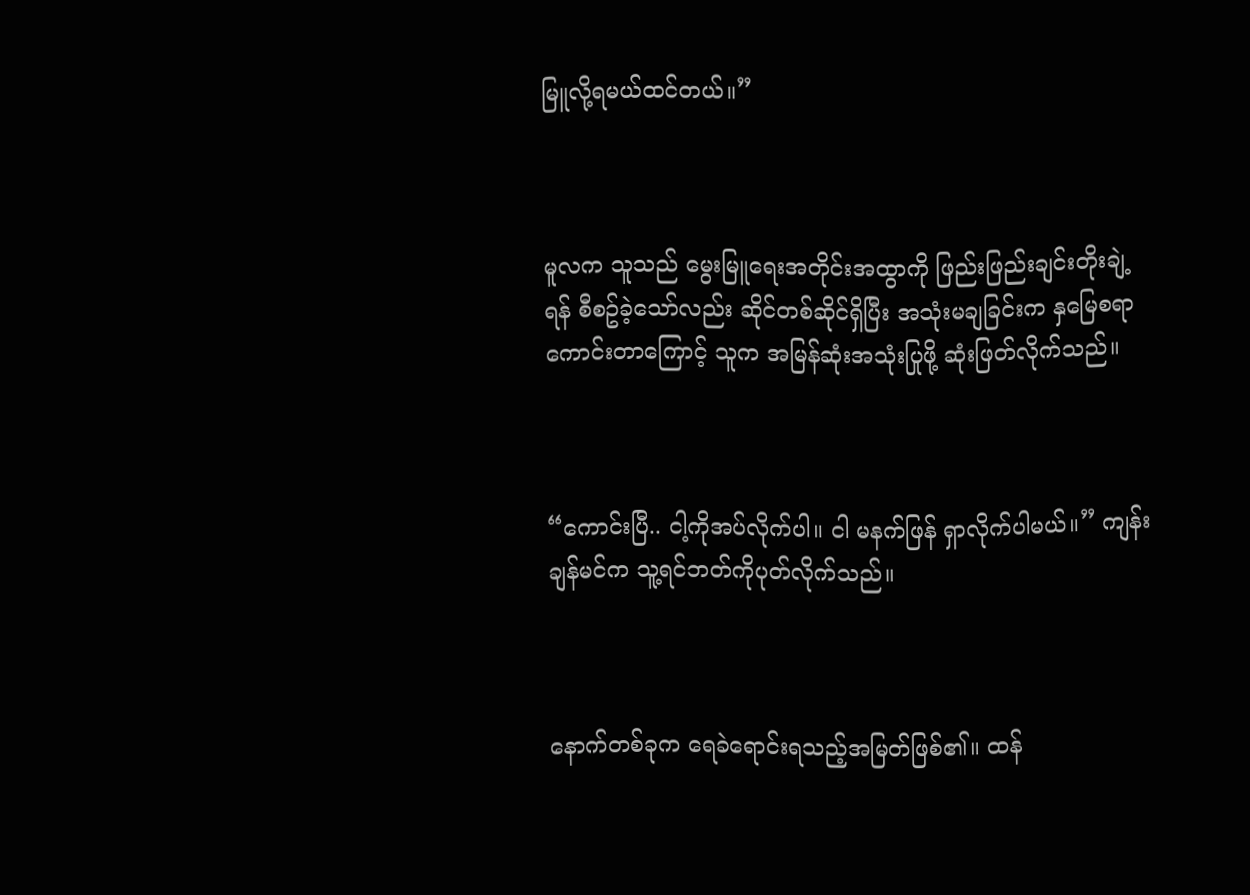မြူလို့ရမယ်ထင်တယ်။”



မူလက သူသည် မွေးမြူရေးအတိုင်းအထွာကို ဖြည်းဖြည်းချင်းတိုးချဲ့ရန် စီစဥ်ခဲ့သော်လည်း ဆိုင်တစ်ဆိုင်ရှိပြီး အသုံးမချခြင်းက နှမြေစရာကောင်းတာကြောင့် သူက အမြန်ဆုံးအသုံးပြုဖို့ ဆုံးဖြတ်လိုက်သည်။



“ကောင်းပြီ.. ငါ့ကိုအပ်လိုက်ပါ။ ငါ မနက်ဖြန် ရှာလိုက်ပါမယ်။” ကျန်းချန်မင်က သူ့ရင်ဘတ်ကိုပုတ်လိုက်သည်။



နောက်တစ်ခုက ရေခဲရောင်းရသည့်အမြတ်ဖြစ်၏။ ထန်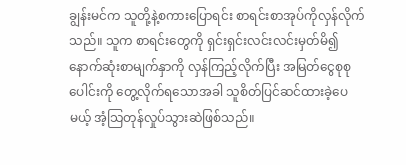ချွန်းမင်က သူတို့နဲ့စကားပြောရင်း စာရင်းစာအုပ်ကိုလှန်လိုက်သည်။ သူက စာရင်းတွေကို ရှင်းရှင်းလင်းလင်းမှတ်မိ၍ နောက်ဆုံးစာမျက်နှာကို လှန်ကြည့်လိုက်ပြီး အမြတ်ငွေစုစုပေါင်းကို တွေ့လိုက်ရသောအခါ သူစိတ်ပြင်ဆင်ထားခဲ့ပေမယ့် အံ့သြတုန်လှုပ်သွားဆဲဖြစ်သည်။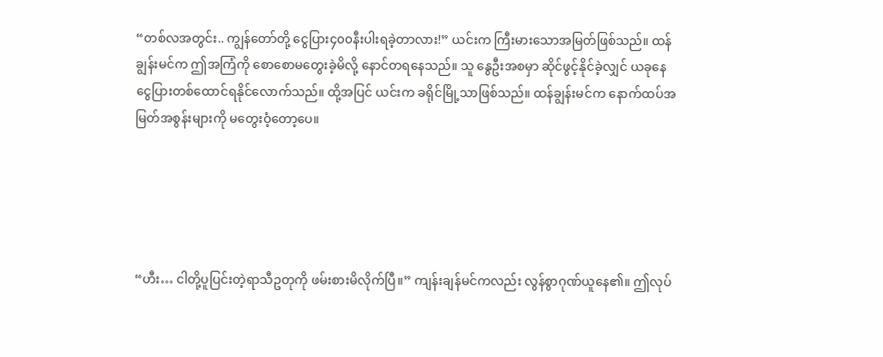“တစ်လအတွင်း.. ကျွန်တော်တို့ ငွေပြား၄၀၀နီးပါးရခဲ့တာလား!” ယင်းက ကြီးမားသောအမြတ်ဖြစ်သည်။ ထန်ချွန်းမင်က ဤအကြံကို စောစောမတွေးခဲ့မိလို့ နောင်တရနေသည်။ သူ နွေဦးအစမှာ ဆိုင်ဖွင့်နိုင်ခဲ့လျှင် ယခုနေ ငွေပြားတစ်ထောင်ရနိုင်လောက်သည်။ ထို့အပြင် ယင်းက ခရိုင်မြို့သာဖြစ်သည်။ ထန်ချွန်းမင်က နောက်ထပ်အမြတ်အစွန်းများကို မတွေးဝံ့တော့ပေ။





“ဟီး… ငါတို့ပူပြင်းတဲ့ရာသီဥတုကို ဖမ်းစားမိလိုက်ပြီ။” ကျန်းချန်မင်ကလည်း လွန်စွာဂုဏ်ယူနေ၏။ ဤလုပ်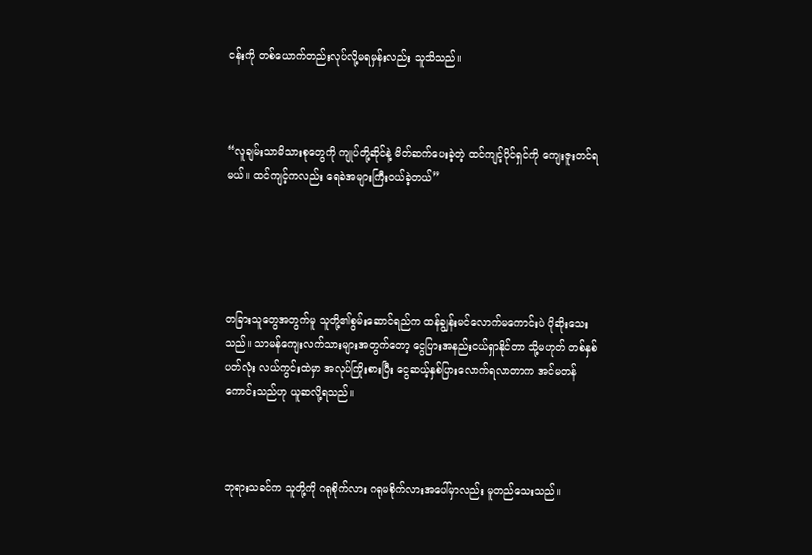ငန်းကို တစ်ယောက်တည်းလုပ်လို့မရမှန်းလည်း သူသိသည်။



“လူချမ်းသာမိသားစုတွေကို ကျုပ်တို့ဆိုင်နဲ့ မိတ်ဆက်ပေးခဲ့တဲ့ ထင်ကျင့်ပိုင်ရှင်ကို ကျေးဇူးတင်ရမယ်။ ထင်ကျင့်ကလည်း ရေခဲအများကြီးဝယ်ခဲ့တယ်”





တခြားသူတွေအတွက်မူ သူတို့၏စွမ်းဆောင်ရည်က ထန်ချွန်းမင်လောက်မကောင်းပဲ ပိုဆိုးသေးသည်။ သာမန်ကျေးလက်သားများအတွက်တော့ ငွေပြားအနည်းငယ်ရှာနိုင်တာ သို့မဟုတ် တစ်နှစ်ပတ်လုံး လယ်ကွင်းထဲမှာ အလုပ်ကြိုးစားပြီး ငွေဆယ့်နှစ်ပြားလောက်ရလာတာက အင်မတန်ကောင်းသည်ဟု ယူဆလို့ရသည်။



ဘုရားသခင်က သူတို့ကို ဂရုစိုက်လား ဂရုမစိုက်လားအပေါ်မှာလည်း မူတည်သေးသည်။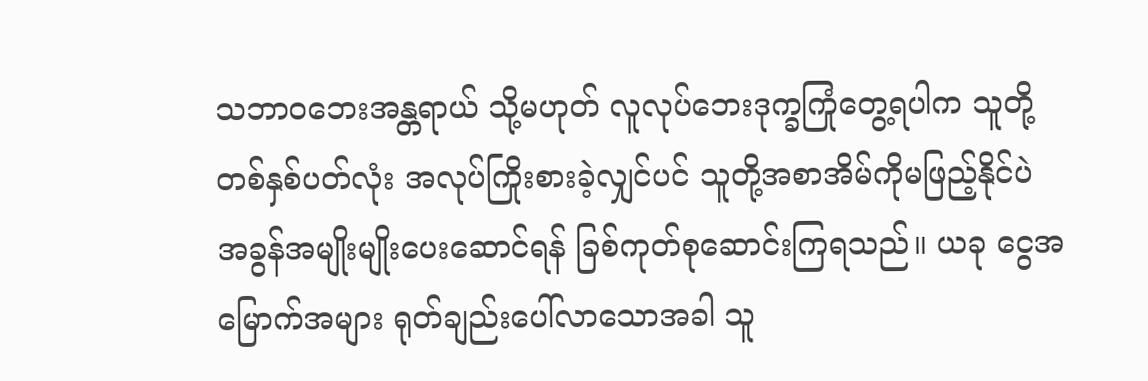သဘာဝဘေးအန္တရာယ် သို့မဟုတ် လူလုပ်ဘေးဒုက္ခကြုံတွေ့ရပါက သူတို့တစ်နှစ်ပတ်လုံး အလုပ်ကြိုးစားခဲ့လျှင်ပင် သူတို့အစာအိမ်ကိုမဖြည့်နိုင်ပဲ အခွန်အမျိုးမျိုးပေးဆောင်ရန် ခြစ်ကုတ်စုဆောင်းကြရသည်။ ယခု ငွေအမြောက်အများ ရုတ်ချည်းပေါ်လာသောအခါ သူ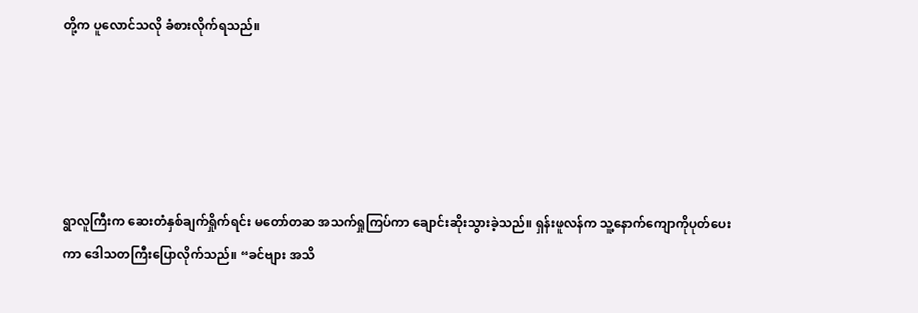တို့က ပူလောင်သလို ခံစားလိုက်ရသည်။





ရွာလူကြီးက ဆေးတံနှစ်ချက်ရှိုက်ရင်း မတော်တဆ အသက်ရှုကြပ်ကာ ချောင်းဆိုးသွားခဲ့သည်။ ရှန်းဖူလန်က သူ့နောက်ကျောကိုပုတ်ပေးကာ ဒေါသတကြီးပြောလိုက်သည်။ “ခင်ဗျား အသိ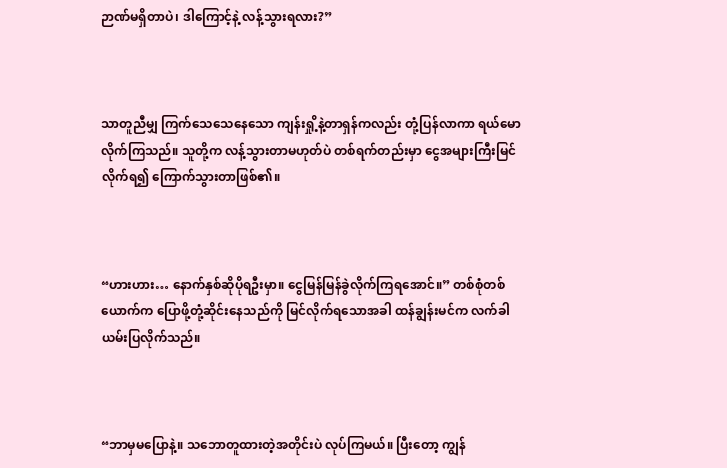ဉာဏ်မရှိတာပဲ၊ ဒါကြောင့်နဲ့ လန့်သွားရလား?”



သာတူညီမျှ ကြက်သေသေနေသော ကျန်းရှို့နဲ့တာရှန်ကလည်း တုံ့ပြန်လာကာ ရယ်မောလိုက်ကြသည်။ သူတို့က လန့်သွားတာမဟုတ်ပဲ တစ်ရက်တည်းမှာ ငွေအများကြီးမြင်လိုက်ရ၍ ကြောက်သွားတာဖြစ်၏။



“ဟားဟား… နောက်နှစ်ဆိုပိုရဦးမှာ။ ငွေမြန်မြန်ခွဲလိုက်ကြရအောင်။” တစ်စုံတစ်ယောက်က ပြောဖို့တုံ့ဆိုင်းနေသည်ကို မြင်လိုက်ရသောအခါ ထန်ချွန်းမင်က လက်ခါယမ်းပြလိုက်သည်။



“ဘာမှမပြောနဲ့။ သဘောတူထားတဲ့အတိုင်းပဲ လုပ်ကြမယ်။ ပြီးတော့ ကျွန်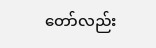တော်လည်း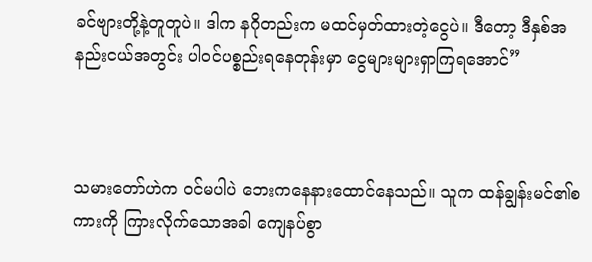ခင်ဗျားတို့နဲ့တူတူပဲ။ ဒါက နဂိုတည်းက မထင်မှတ်ထားတဲ့ငွေပဲ။ ဒီတော့ ဒီနှစ်အနည်းငယ်အတွင်း ပါဝင်ပစ္စည်းရနေတုန်းမှာ ငွေများများရှာကြရအောင်”



သမားတော်ဟဲက ဝင်မပါပဲ ဘေးကနေနားထောင်နေသည်။ သူက ထန်ချွန်းမင်၏စကားကို ကြားလိုက်သောအခါ ကျေနပ်စွာ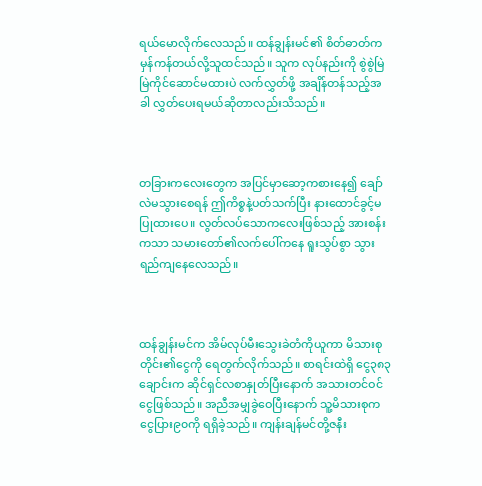ရယ်မောလိုက်လေသည်။ ထန်ချွန်းမင်၏ စိတ်ဓာတ်က မှန်ကန်တယ်လို့သူထင်သည်။ သူက လုပ်နည်းကို စွဲစွဲမြဲမြဲကိုင်ဆောင်မထားပဲ လက်လွှတ်ဖို့ အချိန်တန်သည့်အခါ လွှတ်ပေးရမယ်ဆိုတာလည်းသိသည်။



တခြားကလေးတွေက အပြင်မှာဆော့ကစားနေ၍ ချော်လဲမသွားစေရန် ဤကိစ္စနဲ့ပတ်သက်ပြီး နားထောင်ခွင့်မပြုထားပေ။ လွတ်လပ်သောကလေးဖြစ်သည့် အားစန်းကသာ သမားတော်၏လက်ပေါ်ကနေ ရူးသွပ်စွာ သွားရည်ကျနေလေသည်။



ထန်ချွန်းမင်က အိမ်လုပ်မီးသွေးခဲတံကိုယူကာ မိသားစုတိုင်း၏ငွေကို ရေတွက်လိုက်သည်။ စာရင်းထဲရှိ ငွေ၃၈၃ ချောင်းက ဆိုင်ရှင်လစာနှုတ်ပြီးနောက် အသားတင်ဝင်ငွေဖြစ်သည်။ အညီအမျှခွဲဝေပြီးနောက် သူ့မိသားစုက ငွေပြား၉၀ကို ရရှိခဲ့သည်။ ကျန်းချန်မင်တို့ဇနီး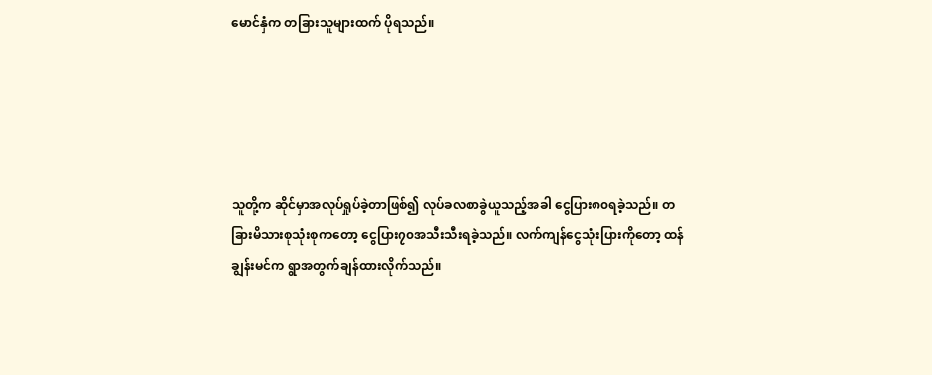မောင်နှံက တခြားသူများထက် ပိုရသည်။





သူတို့က ဆိုင်မှာအလုပ်ရှုပ်ခဲ့တာဖြစ်၍ လုပ်ခလစာခွဲယူသည့်အခါ ငွေပြား၈၀ရခဲ့သည်။ တခြားမိသားစုသုံးစုကတော့ ငွေပြား၇၀အသီးသီးရခဲ့သည်။ လက်ကျန်ငွေသုံးပြားကိုတော့ ထန်ချွန်းမင်က ရွာအတွက်ချန်ထားလိုက်သည်။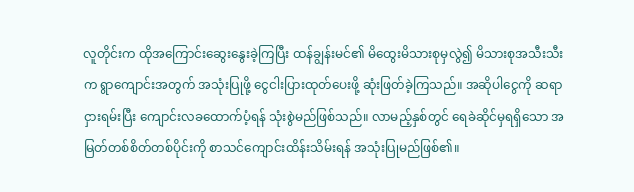လူတိုင်းက ထိုအကြောင်းဆွေးနွေးခဲ့ကြပြီး ထန်ချွန်းမင်၏ မိထွေးမိသားစုမှလွဲ၍ မိသားစုအသီးသီးက ရွာကျောင်းအတွက် အသုံးပြုဖို့ ငွေငါးပြားထုတ်ပေးဖို့ ဆုံးဖြတ်ခဲ့ကြသည်။ အဆိုပါငွေကို ဆရာငှားရမ်းပြီး ကျောင်းလခထောက်ပံ့ရန် သုံးစွဲမည်ဖြစ်သည်။ လာမည့်နှစ်တွင် ရေခဲဆိုင်မှရရှိသော အမြတ်တစ်စိတ်တစ်ပိုင်းကို စာသင်ကျောင်းထိန်းသိမ်းရန် အသုံးပြုမည်ဖြစ်၏။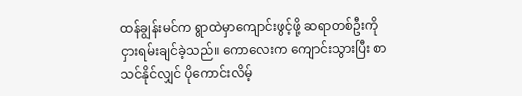ထန်ချွန်းမင်က ရွာထဲမှာကျောင်းဖွင့်ဖို့ ဆရာတစ်ဦးကို ငှားရမ်းချင်ခဲ့သည်။ ကောလေးက ကျောင်းသွားပြီး စာသင်နိုင်လျှင် ပိုကောင်းလိမ့်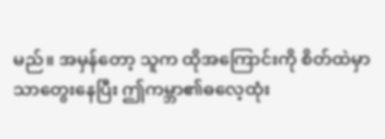မည်။ အမှန်တော့ သူက ထိုအကြောင်းကို စိတ်ထဲမှာသာတွေးနေပြီး ဤကမ္ဘာ၏ဓလေ့ထုံး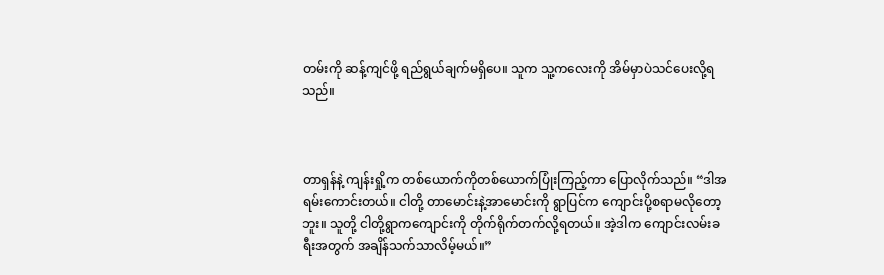တမ်းကို ဆန့်ကျင်ဖို့ ရည်ရွယ်ချက်မရှိပေ။ သူက သူ့ကလေးကို အိမ်မှာပဲသင်ပေးလို့ရသည်။



တာရှန်နဲ့ ကျန်းရှို့က တစ်ယောက်ကိုတစ်ယောက်ပြုံးကြည့်ကာ ပြောလိုက်သည်။ “ဒါအရမ်းကောင်းတယ်။ ငါတို့ တာမောင်းနဲ့အာမောင်းကို ရွာပြင်က ကျောင်းပို့စရာမလိုတော့ဘူး။ သူတို့ ငါတို့ရွာကကျောင်းကို တိုက်ရိုက်တက်လို့ရတယ်။ အဲ့ဒါက ကျောင်းလမ်းခရီးအတွက် အချိန်သက်သာလိမ့်မယ်။”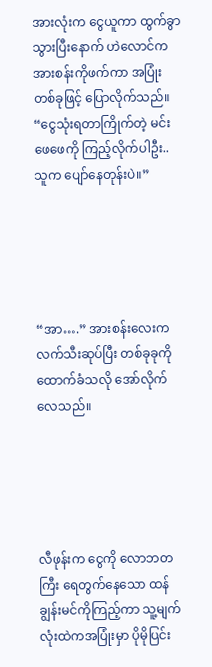အားလုံးက ငွေယူကာ ထွက်ခွာသွားပြီးနောက် ဟဲလောင်က အားစန်းကိုဖက်ကာ အပြုံးတစ်ခုဖြင့် ပြောလိုက်သည်။ “ငွေသုံးရတာကြိုက်တဲ့ မင်းဖေဖေကို ကြည့်လိုက်ပါဦး.. သူက ပျော်နေတုန်းပဲ။”





“အာ….” အားစန်းလေးက လက်သီးဆုပ်ပြီး တစ်ခုခုကိုထောက်ခံသလို အော်လိုက်လေသည်။





လီဖုန်းက ငွေကို လောဘတကြီး ရေတွက်နေသော ထန်ချွန်းမင်ကိုကြည့်ကာ သူ့မျက်လုံးထဲကအပြုံးမှာ ပိုမိုပြင်း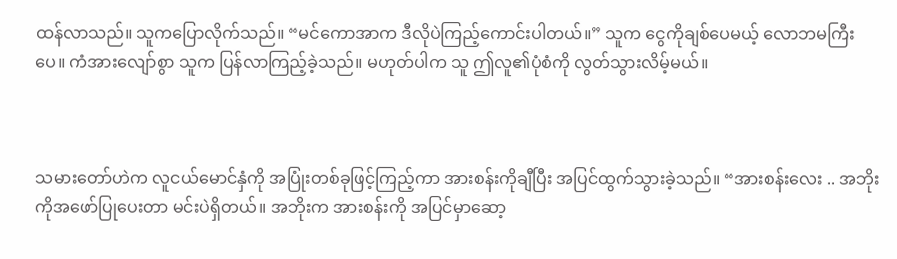ထန်လာသည်။ သူကပြောလိုက်သည်။ “မင်ကောအာက ဒီလိုပဲကြည့်ကောင်းပါတယ်။” သူက ငွေကိုချစ်ပေမယ့် လောဘမကြီးပေ။ ကံအားလျော်စွာ သူက ပြန်လာကြည့်ခဲ့သည်။ မဟုတ်ပါက သူ ဤလူ၏ပုံစံကို လွတ်သွားလိမ့်မယ်။



သမားတော်ဟဲက လူငယ်မောင်နှံကို အပြုံးတစ်ခုဖြင့်ကြည့်ကာ အားစန်းကိုချီပြီး အပြင်ထွက်သွားခဲ့သည်။ “အားစန်းလေး .. အဘိုးကိုအဖော်ပြုပေးတာ မင်းပဲရှိတယ်။ အဘိုးက အားစန်းကို အပြင်မှာဆော့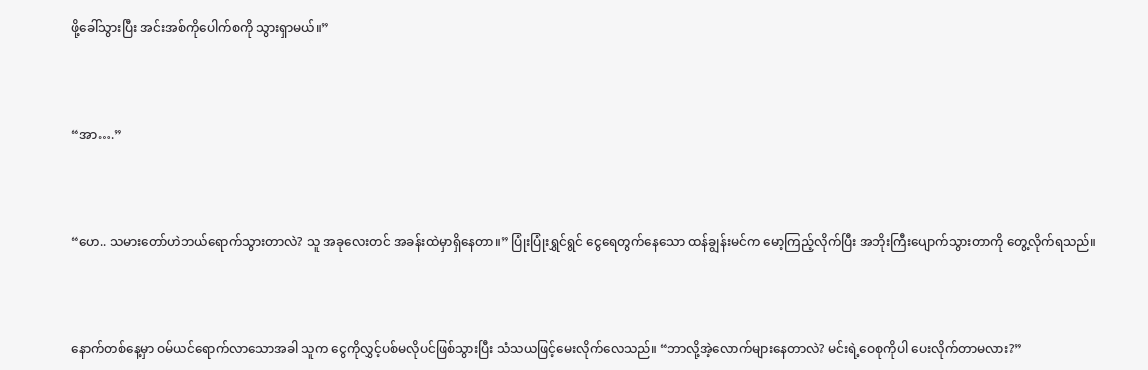ဖို့ခေါ်သွားပြီး အင်းအစ်ကိုပေါက်စကို သွားရှာမယ်။”



“အာ….”



“ဟေ.. သမားတော်ဟဲဘယ်ရောက်သွားတာလဲ? သူ အခုလေးတင် အခန်းထဲမှာရှိနေတာ။” ပြုံးပြုံးရွှင်ရွင် ငွေရေတွက်နေသော ထန်ချွန်းမင်က မော့ကြည့်လိုက်ပြီး အဘိုးကြီးပျောက်သွားတာကို တွေ့လိုက်ရသည်။



နောက်တစ်နေ့မှာ ဝမ်ယင်ရောက်လာသောအခါ သူက ငွေကိုလွှင့်ပစ်မလိုပင်ဖြစ်သွားပြီး သံသယဖြင့်မေးလိုက်လေသည်။ “ဘာလို့အဲ့လောက်များနေတာလဲ? မင်းရဲ့ဝေစုကိုပါ ပေးလိုက်တာမလား?”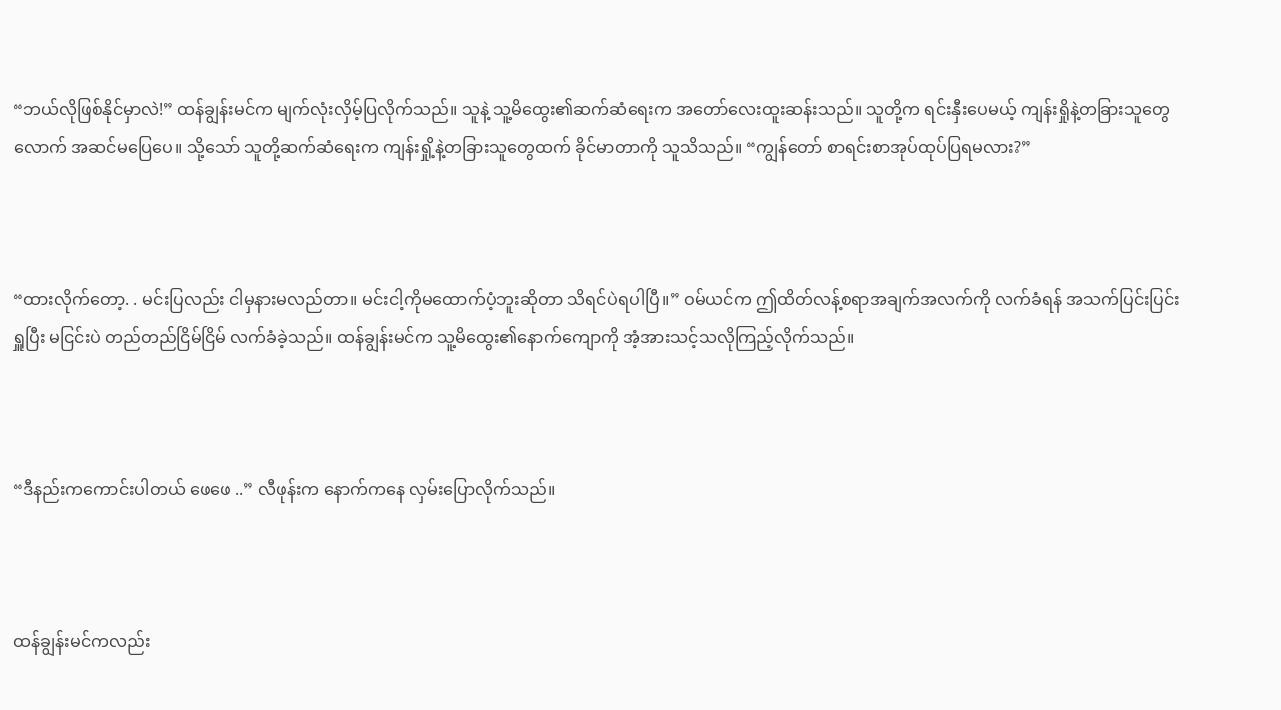“ဘယ်လိုဖြစ်နိုင်မှာလဲ!” ထန်ချွန်းမင်က မျက်လုံးလှိမ့်ပြလိုက်သည်။ သူနဲ့ သူ့မိထွေး၏ဆက်ဆံရေးက အတော်လေးထူးဆန်းသည်။ သူတို့က ရင်းနှီးပေမယ့် ကျန်းရှိုနဲ့တခြားသူတွေလောက် အဆင်မပြေပေ။ သို့သော် သူတို့ဆက်ဆံရေးက ကျန်းရှို့နဲ့တခြားသူတွေထက် ခိုင်မာတာကို သူသိသည်။ “ကျွန်တော် စာရင်းစာအုပ်ထုပ်ပြရမလား?”



“ထားလိုက်တော့. . မင်းပြလည်း ငါမှနားမလည်တာ။ မင်းငါ့ကိုမထောက်ပံ့ဘူးဆိုတာ သိရင်ပဲရပါပြီ။” ဝမ်ယင်က ဤထိတ်လန့်စရာအချက်အလက်ကို လက်ခံရန် အသက်ပြင်းပြင်းရှူပြီး မငြင်းပဲ တည်တည်ငြိမ်ငြိမ် လက်ခံခဲ့သည်။ ထန်ချွန်းမင်က သူ့မိထွေး၏နောက်ကျောကို အံ့အားသင့်သလိုကြည့်လိုက်သည်။



“ဒီနည်းကကောင်းပါတယ် ဖေဖေ ..” လီဖုန်းက နောက်ကနေ လှမ်းပြောလိုက်သည်။



ထန်ချွန်းမင်ကလည်း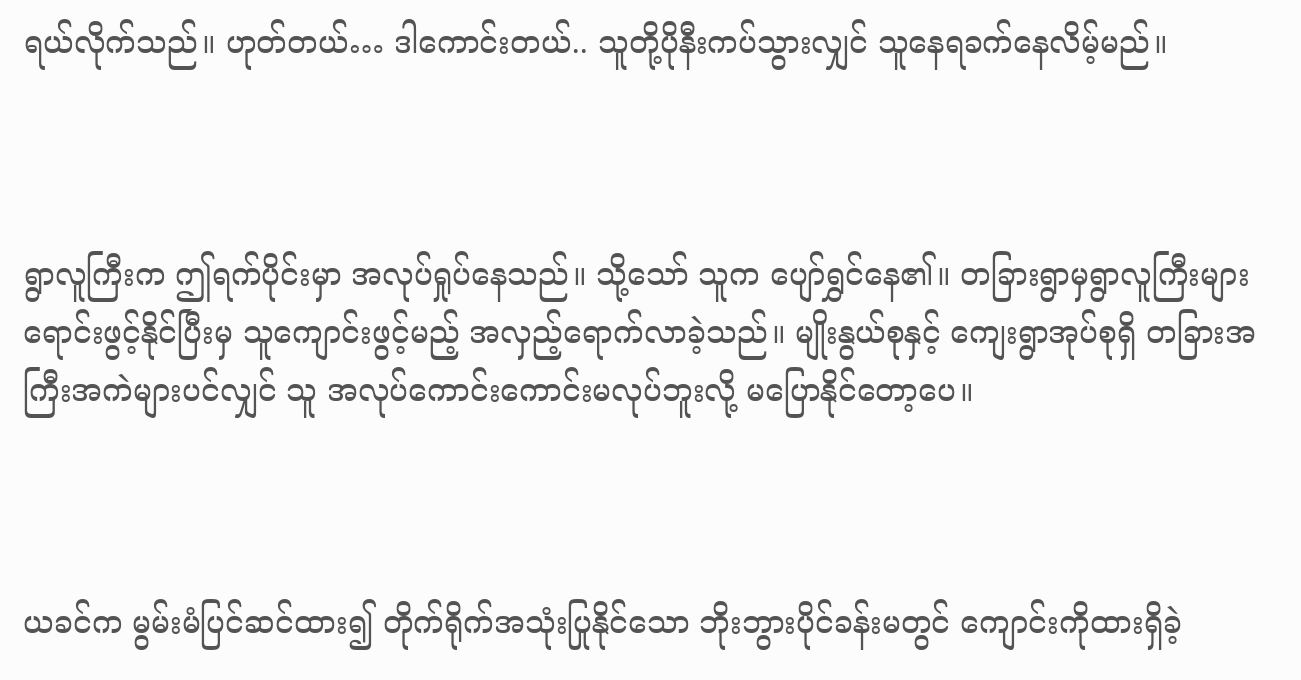ရယ်လိုက်သည်။ ဟုတ်တယ်… ဒါကောင်းတယ်.. သူတို့ပိုနီးကပ်သွားလျှင် သူနေရခက်နေလိမ့်မည်။



ရွာလူကြီးက ဤရက်ပိုင်းမှာ အလုပ်ရှုပ်နေသည်။ သို့သော် သူက ပျော်ရွှင်နေ၏။ တခြားရွာမှရွာလူကြီးများ ရောင်းဖွင့်နိုင်ပြီးမှ သူကျောင်းဖွင့်မည့် အလှည့်ရောက်လာခဲ့သည်။ မျိုးနွယ်စုနှင့် ကျေးရွာအုပ်စုရှိ တခြားအကြီးအကဲများပင်လျှင် သူ အလုပ်ကောင်းကောင်းမလုပ်ဘူးလို့ မပြောနိုင်တော့ပေ။



ယခင်က မွမ်းမံပြင်ဆင်ထား၍ တိုက်ရိုက်အသုံးပြုနိုင်သော ဘိုးဘွားပိုင်ခန်းမတွင် ကျောင်းကိုထားရှိခဲ့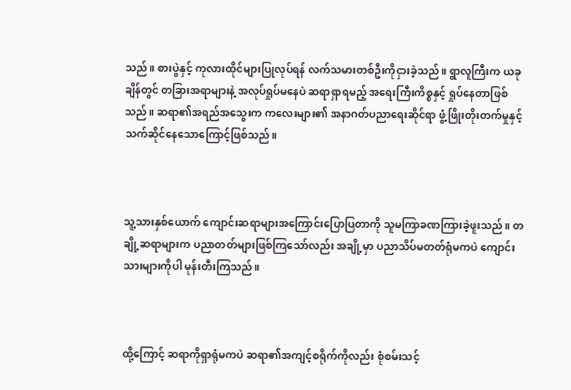သည်။ စားပွဲနှင့် ကုလားထိုင်များပြုလုပ်ရန် လက်သမားတစ်ဦးကိုငှားခဲ့သည်။ ရွာလူကြီးက ယခုချိန်တွင် တခြားအရာများနဲ့ အလုပ်ရှုပ်မနေပဲ ဆရာရှာရမည့် အရေးကြီးကိစ္စနှင့် ရှုပ်နေတာဖြစ်သည်။ ဆရာ၏အရည်အသွေးက ကလေးများ၏ အနာဂတ်ပညာရေးဆိုင်ရာ ဖွံ့ဖြိုးတိုးတက်မှုနှင့် သက်ဆိုင်နေသောကြောင့်ဖြစ်သည်။



သူ့သားနှစ်ယောက် ကျောင်းဆရာများအကြောင်းပြောပြတာကို သူမကြာခဏကြားခဲ့ဖူးသည်။ တချို့ဆရာများက ပညာတတ်များဖြစ်ကြသော်လည်း အချို့မှာ ပညာသိပ်မတတ်ရုံမကပဲ ကျောင်းသားများကိုပါ မုန်းတီးကြသည်။



ထို့ကြောင့် ဆရာကိုရှာရုံမကပဲ ဆရာ၏အကျင့်စရိုက်ကိုလည်း စုံစမ်းသင့်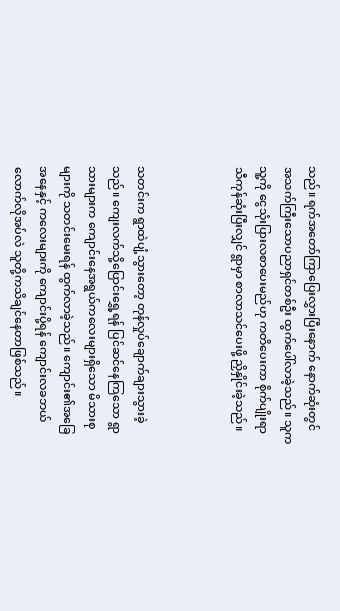သည်။ ရက်အတော်ကြာပြေးလွှားပြီးနောက် နောက်ဆုံးတွင် အသက်ကြီးသောပညာရှင်တစ်ဦး ထွက်ပေါ်လာခဲ့သည်။ သူက သူ့ကို ငွေသုံးပြားလစာပေးမည်ဟု ကတိပေးကာ စိုက်ပျိုးရာသီကုန်ဆုံးပြီးလျှင် ရွာမှာ စာလာသင်ပေးဖို့ ညှိနှိုင်းခဲ့သည်။



သတင်းက ရွာထဲပျံ့သွားတော့ တုန်လှုပ်ချောက်ချားသွားခဲ့သည်။ ကျေးလက်သို့ပြောင်းရွှေ့ရန် ပြင်ဆင်နေကြသော ရွာသားများက ကျောင်းနေအရွယ်ကလေးများရှိသော မိသားစုများကို သတင်းမေးရန် ထွက်လာခဲ့သည်။ ကျောင်း၏အခြေအနေနှင့် ကလေးများကို ကျောင်းပို့ရန် ကျောင်းလခဘယ်လောက်လိုအပ်လဲ သူတို့ကသိချင်နေတာဖြစ်သည်။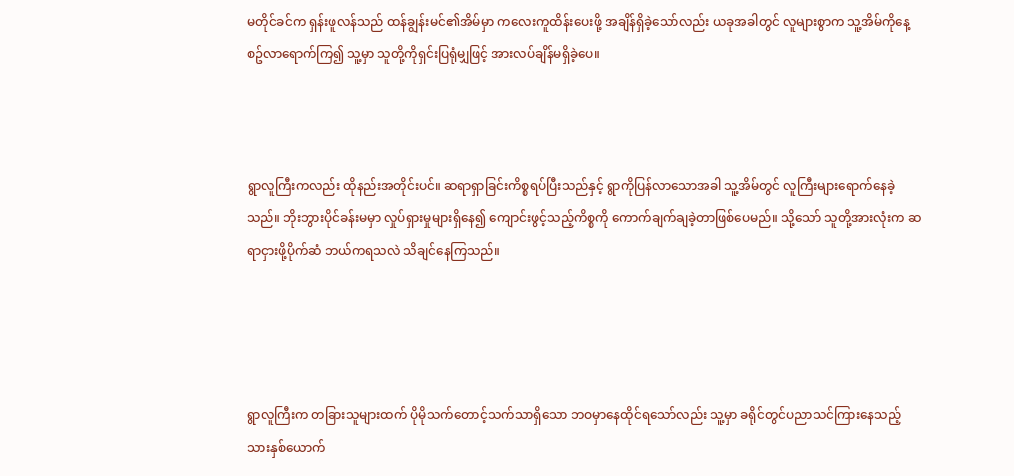မတိုင်ခင်က ရှန်းဖူလန်သည် ထန်ချွန်းမင်၏အိမ်မှာ ကလေးကူထိန်းပေးဖို့ အချိန်ရှိခဲ့သော်လည်း ယခုအခါတွင် လူများစွာက သူ့အိမ်ကိုနေ့စဥ်လာရောက်ကြ၍ သူ့မှာ သူတို့ကိုရှင်းပြရုံမျှဖြင့် အားလပ်ချိန်မရှိခဲ့ပေ။



ရွာလူကြီးကလည်း ထိုနည်းအတိုင်းပင်။ ဆရာရှာခြင်းကိစ္စရပ်ပြီးသည်နှင့် ရွာကိုပြန်လာသောအခါ သူ့အိမ်တွင် လူကြီးများရောက်နေခဲ့သည်။ ဘိုးဘွားပိုင်ခန်းမမှာ လှုပ်ရှားမှုများရှိနေ၍ ကျောင်းဖွင့်သည့်ကိစ္စကို ကောက်ချက်ချခဲ့တာဖြစ်ပေမည်။ သို့သော် သူတို့အားလုံးက ဆရာငှားဖို့ပိုက်ဆံ ဘယ်ကရသလဲ သိချင်နေကြသည်။




ရွာလူကြီးက တခြားသူများထက် ပိုမိုသက်တောင့်သက်သာရှိသော ဘဝမှာနေထိုင်ရသော်လည်း သူ့မှာ ခရိုင်တွင်ပညာသင်ကြားနေသည့် သားနှစ်ယောက်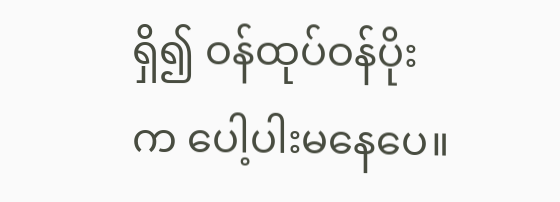ရှိ၍ ဝန်ထုပ်ဝန်ပိုးက ပေါ့ပါးမနေပေ။